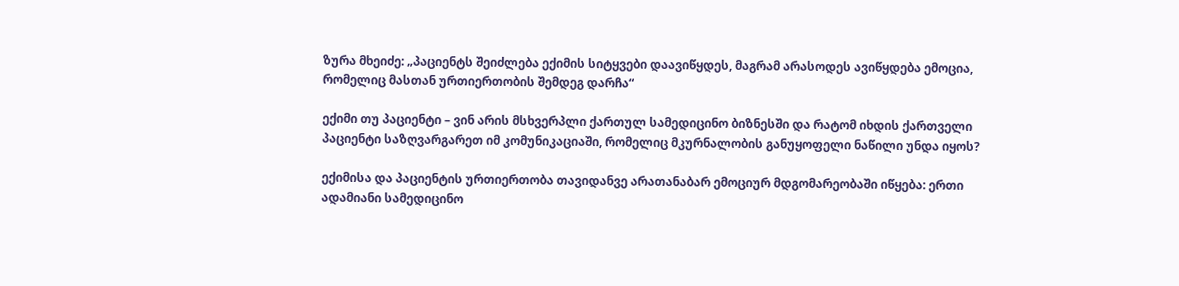ზურა მხეიძე: „პაციენტს შეიძლება ექიმის სიტყვები დაავიწყდეს, მაგრამ არასოდეს ავიწყდება ემოცია, რომელიც მასთან ურთიერთობის შემდეგ დარჩა“

ექიმი თუ პაციენტი – ვინ არის მსხვერპლი ქართულ სამედიცინო ბიზნესში და რატომ იხდის ქართველი პაციენტი საზღვარგარეთ იმ კომუნიკაციაში, რომელიც მკურნალობის განუყოფელი ნაწილი უნდა იყოს?

ექიმისა და პაციენტის ურთიერთობა თავიდანვე არათანაბარ ემოციურ მდგომარეობაში იწყება: ერთი ადამიანი სამედიცინო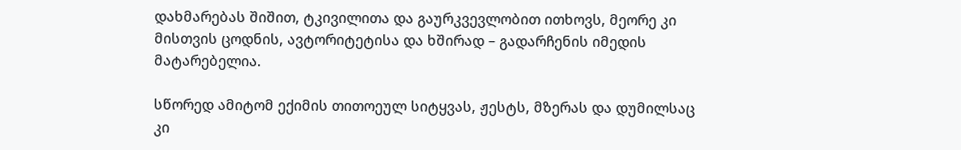დახმარებას შიშით, ტკივილითა და გაურკვევლობით ითხოვს, მეორე კი მისთვის ცოდნის, ავტორიტეტისა და ხშირად – გადარჩენის იმედის მატარებელია.

სწორედ ამიტომ ექიმის თითოეულ სიტყვას, ჟესტს, მზერას და დუმილსაც კი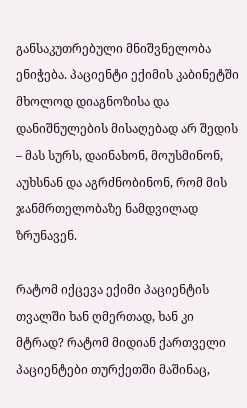განსაკუთრებული მნიშვნელობა ენიჭება. პაციენტი ექიმის კაბინეტში მხოლოდ დიაგნოზისა და დანიშნულების მისაღებად არ შედის – მას სურს, დაინახონ, მოუსმინონ, აუხსნან და აგრძნობინონ, რომ მის ჯანმრთელობაზე ნამდვილად ზრუნავენ.

რატომ იქცევა ექიმი პაციენტის თვალში ხან ღმერთად, ხან კი მტრად? რატომ მიდიან ქართველი პაციენტები თურქეთში მაშინაც,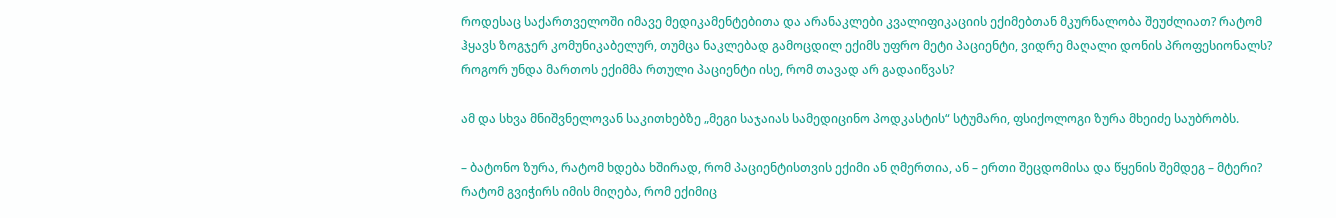როდესაც საქართველოში იმავე მედიკამენტებითა და არანაკლები კვალიფიკაციის ექიმებთან მკურნალობა შეუძლიათ? რატომ ჰყავს ზოგჯერ კომუნიკაბელურ, თუმცა ნაკლებად გამოცდილ ექიმს უფრო მეტი პაციენტი, ვიდრე მაღალი დონის პროფესიონალს? როგორ უნდა მართოს ექიმმა რთული პაციენტი ისე, რომ თავად არ გადაიწვას?

ამ და სხვა მნიშვნელოვან საკითხებზე „მეგი საჯაიას სამედიცინო პოდკასტის“ სტუმარი, ფსიქოლოგი ზურა მხეიძე საუბრობს.

– ბატონო ზურა, რატომ ხდება ხშირად, რომ პაციენტისთვის ექიმი ან ღმერთია, ან – ერთი შეცდომისა და წყენის შემდეგ – მტერი? რატომ გვიჭირს იმის მიღება, რომ ექიმიც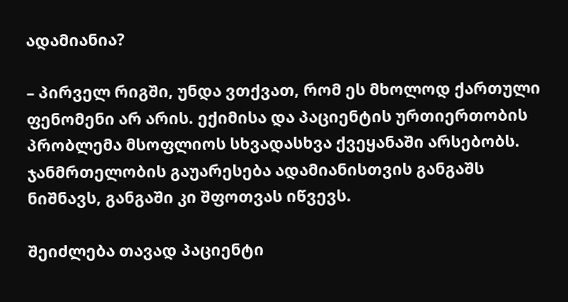ადამიანია?

– პირველ რიგში, უნდა ვთქვათ, რომ ეს მხოლოდ ქართული ფენომენი არ არის. ექიმისა და პაციენტის ურთიერთობის პრობლემა მსოფლიოს სხვადასხვა ქვეყანაში არსებობს. ჯანმრთელობის გაუარესება ადამიანისთვის განგაშს ნიშნავს, განგაში კი შფოთვას იწვევს.

შეიძლება თავად პაციენტი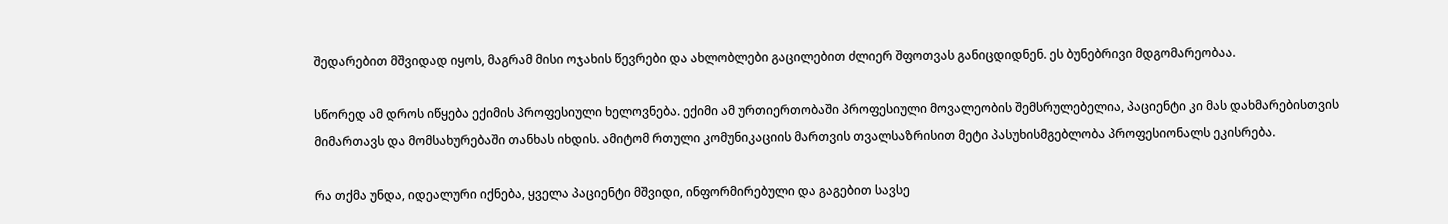შედარებით მშვიდად იყოს, მაგრამ მისი ოჯახის წევრები და ახლობლები გაცილებით ძლიერ შფოთვას განიცდიდნენ. ეს ბუნებრივი მდგომარეობაა.

სწორედ ამ დროს იწყება ექიმის პროფესიული ხელოვნება. ექიმი ამ ურთიერთობაში პროფესიული მოვალეობის შემსრულებელია, პაციენტი კი მას დახმარებისთვის მიმართავს და მომსახურებაში თანხას იხდის. ამიტომ რთული კომუნიკაციის მართვის თვალსაზრისით მეტი პასუხისმგებლობა პროფესიონალს ეკისრება.

რა თქმა უნდა, იდეალური იქნება, ყველა პაციენტი მშვიდი, ინფორმირებული და გაგებით სავსე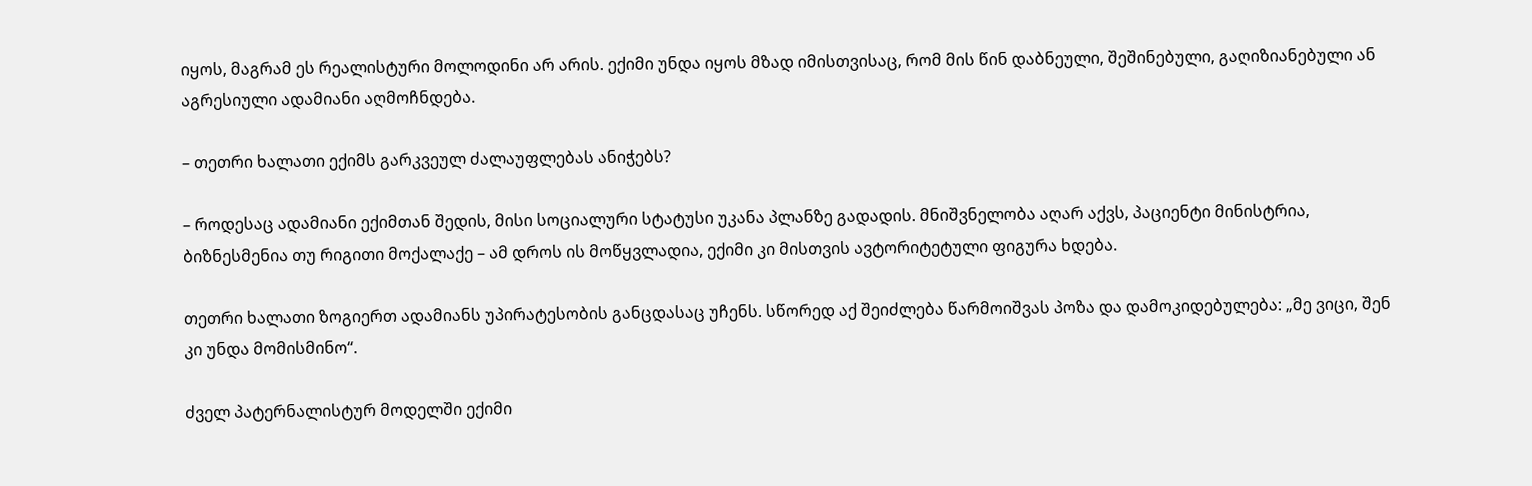იყოს, მაგრამ ეს რეალისტური მოლოდინი არ არის. ექიმი უნდა იყოს მზად იმისთვისაც, რომ მის წინ დაბნეული, შეშინებული, გაღიზიანებული ან აგრესიული ადამიანი აღმოჩნდება.

– თეთრი ხალათი ექიმს გარკვეულ ძალაუფლებას ანიჭებს?

– როდესაც ადამიანი ექიმთან შედის, მისი სოციალური სტატუსი უკანა პლანზე გადადის. მნიშვნელობა აღარ აქვს, პაციენტი მინისტრია, ბიზნესმენია თუ რიგითი მოქალაქე – ამ დროს ის მოწყვლადია, ექიმი კი მისთვის ავტორიტეტული ფიგურა ხდება.

თეთრი ხალათი ზოგიერთ ადამიანს უპირატესობის განცდასაც უჩენს. სწორედ აქ შეიძლება წარმოიშვას პოზა და დამოკიდებულება: „მე ვიცი, შენ კი უნდა მომისმინო“.

ძველ პატერნალისტურ მოდელში ექიმი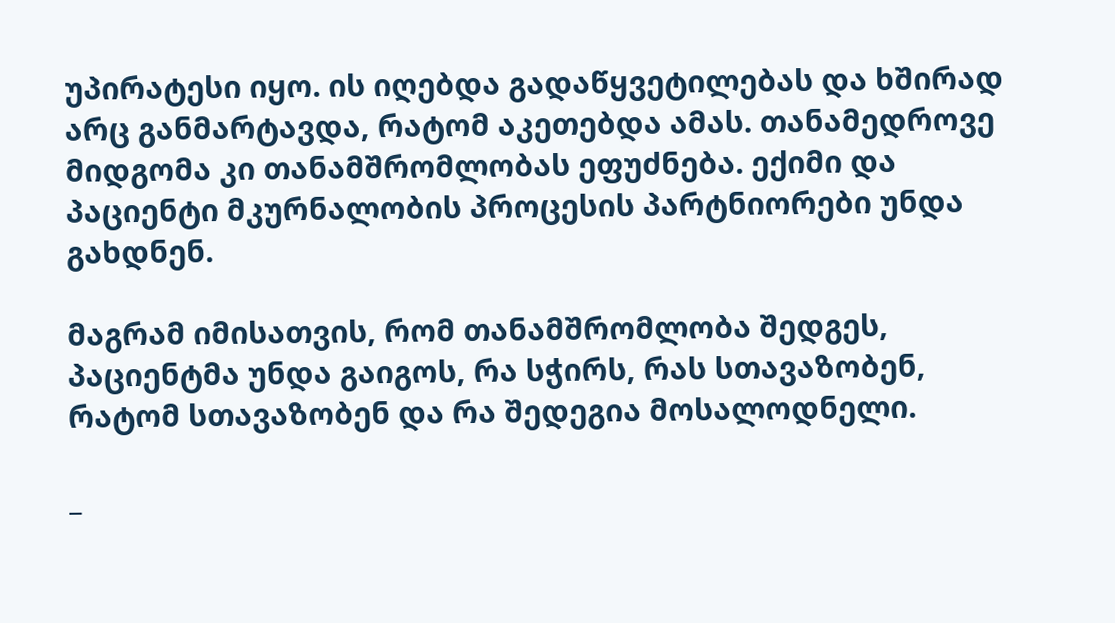უპირატესი იყო. ის იღებდა გადაწყვეტილებას და ხშირად არც განმარტავდა, რატომ აკეთებდა ამას. თანამედროვე მიდგომა კი თანამშრომლობას ეფუძნება. ექიმი და პაციენტი მკურნალობის პროცესის პარტნიორები უნდა გახდნენ.

მაგრამ იმისათვის, რომ თანამშრომლობა შედგეს, პაციენტმა უნდა გაიგოს, რა სჭირს, რას სთავაზობენ, რატომ სთავაზობენ და რა შედეგია მოსალოდნელი.

_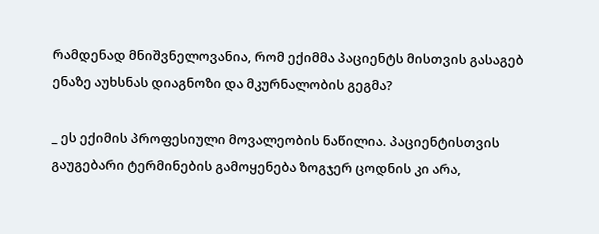რამდენად მნიშვნელოვანია, რომ ექიმმა პაციენტს მისთვის გასაგებ ენაზე აუხსნას დიაგნოზი და მკურნალობის გეგმა?

_ ეს ექიმის პროფესიული მოვალეობის ნაწილია. პაციენტისთვის გაუგებარი ტერმინების გამოყენება ზოგჯერ ცოდნის კი არა,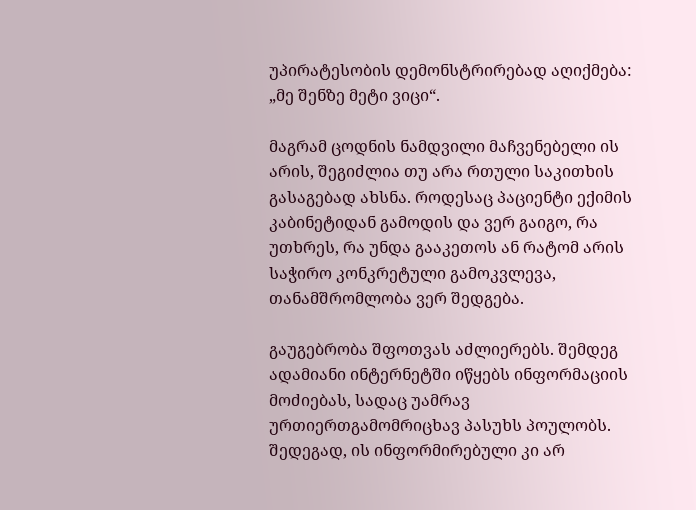უპირატესობის დემონსტრირებად აღიქმება: „მე შენზე მეტი ვიცი“.

მაგრამ ცოდნის ნამდვილი მაჩვენებელი ის არის, შეგიძლია თუ არა რთული საკითხის გასაგებად ახსნა. როდესაც პაციენტი ექიმის კაბინეტიდან გამოდის და ვერ გაიგო, რა უთხრეს, რა უნდა გააკეთოს ან რატომ არის საჭირო კონკრეტული გამოკვლევა, თანამშრომლობა ვერ შედგება.

გაუგებრობა შფოთვას აძლიერებს. შემდეგ ადამიანი ინტერნეტში იწყებს ინფორმაციის მოძიებას, სადაც უამრავ ურთიერთგამომრიცხავ პასუხს პოულობს. შედეგად, ის ინფორმირებული კი არ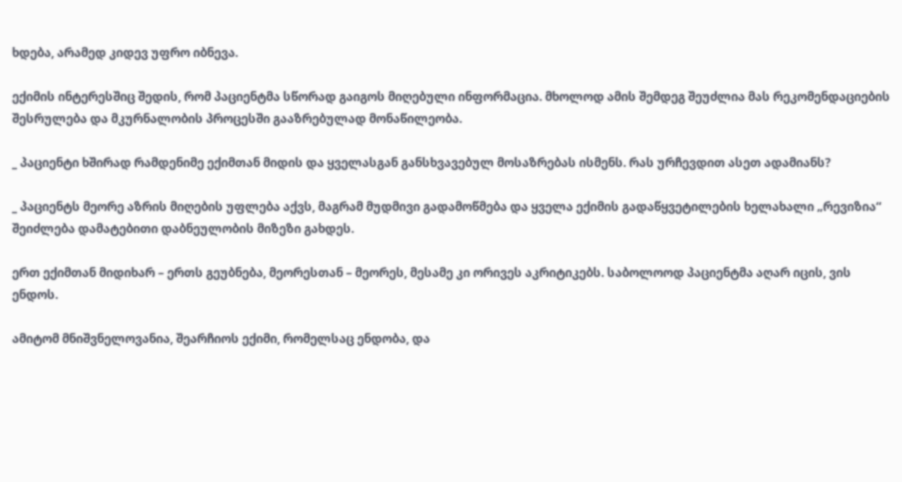ხდება, არამედ კიდევ უფრო იბნევა.

ექიმის ინტერესშიც შედის, რომ პაციენტმა სწორად გაიგოს მიღებული ინფორმაცია. მხოლოდ ამის შემდეგ შეუძლია მას რეკომენდაციების შესრულება და მკურნალობის პროცესში გააზრებულად მონაწილეობა.

_ პაციენტი ხშირად რამდენიმე ექიმთან მიდის და ყველასგან განსხვავებულ მოსაზრებას ისმენს. რას ურჩევდით ასეთ ადამიანს?

_ პაციენტს მეორე აზრის მიღების უფლება აქვს, მაგრამ მუდმივი გადამოწმება და ყველა ექიმის გადაწყვეტილების ხელახალი „რევიზია“ შეიძლება დამატებითი დაბნეულობის მიზეზი გახდეს.

ერთ ექიმთან მიდიხარ – ერთს გეუბნება, მეორესთან – მეორეს, მესამე კი ორივეს აკრიტიკებს. საბოლოოდ პაციენტმა აღარ იცის, ვის ენდოს.

ამიტომ მნიშვნელოვანია, შეარჩიოს ექიმი, რომელსაც ენდობა, და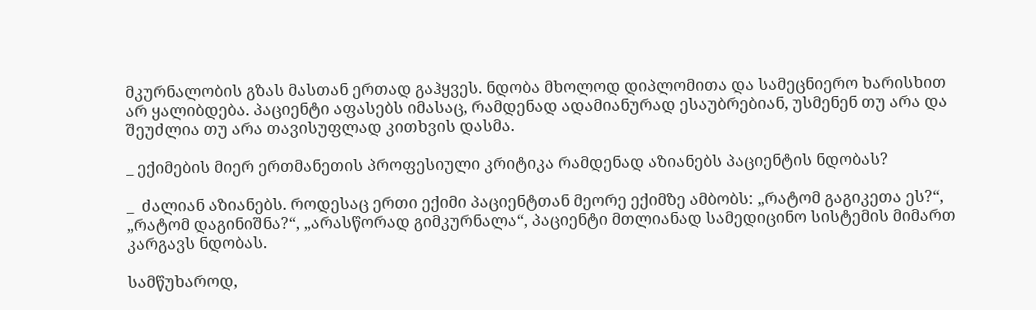მკურნალობის გზას მასთან ერთად გაჰყვეს. ნდობა მხოლოდ დიპლომითა და სამეცნიერო ხარისხით არ ყალიბდება. პაციენტი აფასებს იმასაც, რამდენად ადამიანურად ესაუბრებიან, უსმენენ თუ არა და შეუძლია თუ არა თავისუფლად კითხვის დასმა.

_ ექიმების მიერ ერთმანეთის პროფესიული კრიტიკა რამდენად აზიანებს პაციენტის ნდობას?

_  ძალიან აზიანებს. როდესაც ერთი ექიმი პაციენტთან მეორე ექიმზე ამბობს: „რატომ გაგიკეთა ეს?“, „რატომ დაგინიშნა?“, „არასწორად გიმკურნალა“, პაციენტი მთლიანად სამედიცინო სისტემის მიმართ კარგავს ნდობას.

სამწუხაროდ,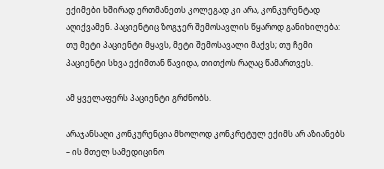ექიმები ხშირად ერთმანეთს კოლეგად კი არა, კონკურენტად აღიქვამენ. პაციენტიც ზოგჯერ შემოსავლის წყაროდ განიხილება: თუ მეტი პაციენტი მყავს, მეტი შემოსავალი მაქვს; თუ ჩემი პაციენტი სხვა ექიმთან წავიდა, თითქოს რაღაც წამართვეს.

ამ ყველაფერს პაციენტი გრძნობს.

არაჯანსაღი კონკურენცია მხოლოდ კონკრეტულ ექიმს არ აზიანებს – ის მთელ სამედიცინო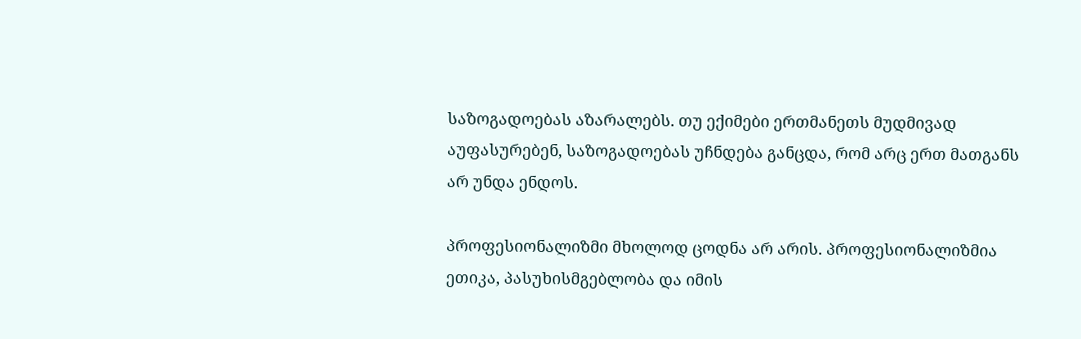საზოგადოებას აზარალებს. თუ ექიმები ერთმანეთს მუდმივად აუფასურებენ, საზოგადოებას უჩნდება განცდა, რომ არც ერთ მათგანს არ უნდა ენდოს.

პროფესიონალიზმი მხოლოდ ცოდნა არ არის. პროფესიონალიზმია ეთიკა, პასუხისმგებლობა და იმის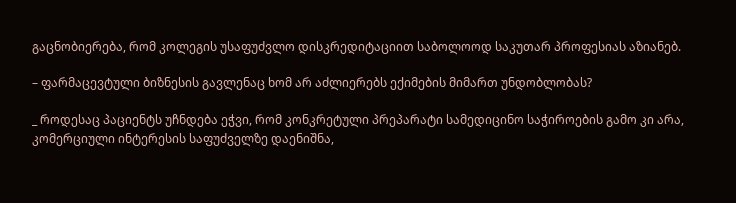გაცნობიერება, რომ კოლეგის უსაფუძვლო დისკრედიტაციით საბოლოოდ საკუთარ პროფესიას აზიანებ.

– ფარმაცევტული ბიზნესის გავლენაც ხომ არ აძლიერებს ექიმების მიმართ უნდობლობას?

_ როდესაც პაციენტს უჩნდება ეჭვი, რომ კონკრეტული პრეპარატი სამედიცინო საჭიროების გამო კი არა, კომერციული ინტერესის საფუძველზე დაენიშნა,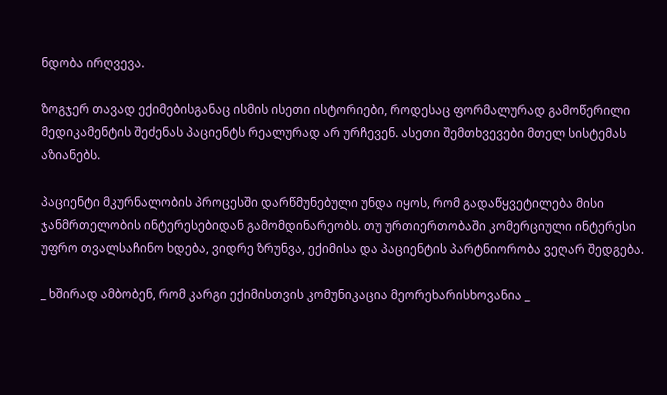ნდობა ირღვევა.

ზოგჯერ თავად ექიმებისგანაც ისმის ისეთი ისტორიები, როდესაც ფორმალურად გამოწერილი მედიკამენტის შეძენას პაციენტს რეალურად არ ურჩევენ. ასეთი შემთხვევები მთელ სისტემას აზიანებს.

პაციენტი მკურნალობის პროცესში დარწმუნებული უნდა იყოს, რომ გადაწყვეტილება მისი ჯანმრთელობის ინტერესებიდან გამომდინარეობს. თუ ურთიერთობაში კომერციული ინტერესი უფრო თვალსაჩინო ხდება, ვიდრე ზრუნვა, ექიმისა და პაციენტის პარტნიორობა ვეღარ შედგება.

_ ხშირად ამბობენ, რომ კარგი ექიმისთვის კომუნიკაცია მეორეხარისხოვანია _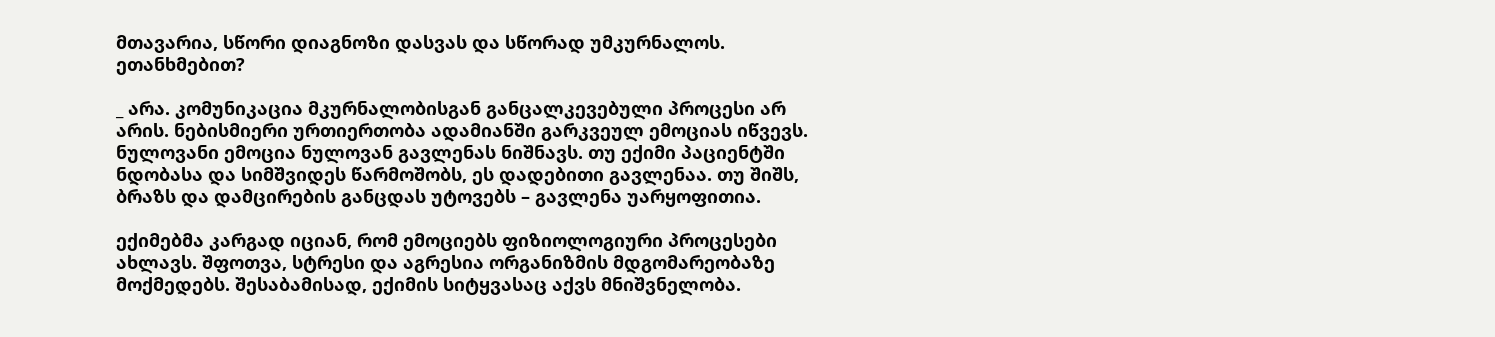მთავარია, სწორი დიაგნოზი დასვას და სწორად უმკურნალოს. ეთანხმებით?

_ არა. კომუნიკაცია მკურნალობისგან განცალკევებული პროცესი არ არის. ნებისმიერი ურთიერთობა ადამიანში გარკვეულ ემოციას იწვევს. ნულოვანი ემოცია ნულოვან გავლენას ნიშნავს. თუ ექიმი პაციენტში ნდობასა და სიმშვიდეს წარმოშობს, ეს დადებითი გავლენაა. თუ შიშს, ბრაზს და დამცირების განცდას უტოვებს – გავლენა უარყოფითია.

ექიმებმა კარგად იციან, რომ ემოციებს ფიზიოლოგიური პროცესები ახლავს. შფოთვა, სტრესი და აგრესია ორგანიზმის მდგომარეობაზე მოქმედებს. შესაბამისად, ექიმის სიტყვასაც აქვს მნიშვნელობა.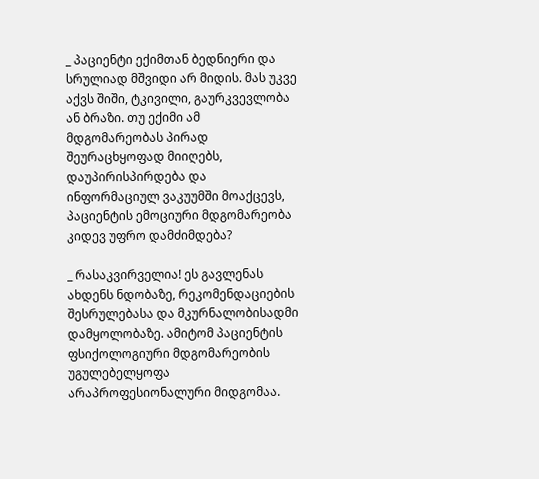_ პაციენტი ექიმთან ბედნიერი და სრულიად მშვიდი არ მიდის. მას უკვე აქვს შიში, ტკივილი, გაურკვევლობა ან ბრაზი. თუ ექიმი ამ მდგომარეობას პირად შეურაცხყოფად მიიღებს, დაუპირისპირდება და ინფორმაციულ ვაკუუმში მოაქცევს, პაციენტის ემოციური მდგომარეობა კიდევ უფრო დამძიმდება?

_ რასაკვირველია! ეს გავლენას ახდენს ნდობაზე, რეკომენდაციების შესრულებასა და მკურნალობისადმი დამყოლობაზე. ამიტომ პაციენტის ფსიქოლოგიური მდგომარეობის უგულებელყოფა არაპროფესიონალური მიდგომაა.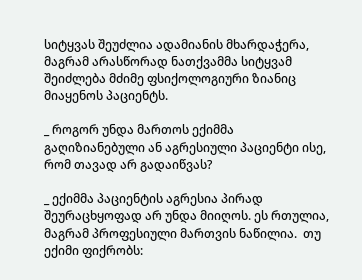სიტყვას შეუძლია ადამიანის მხარდაჭერა, მაგრამ არასწორად ნათქვამმა სიტყვამ შეიძლება მძიმე ფსიქოლოგიური ზიანიც მიაყენოს პაციენტს.

_ როგორ უნდა მართოს ექიმმა გაღიზიანებული ან აგრესიული პაციენტი ისე, რომ თავად არ გადაიწვას?

_ ექიმმა პაციენტის აგრესია პირად შეურაცხყოფად არ უნდა მიიღოს. ეს რთულია, მაგრამ პროფესიული მართვის ნაწილია.  თუ ექიმი ფიქრობს: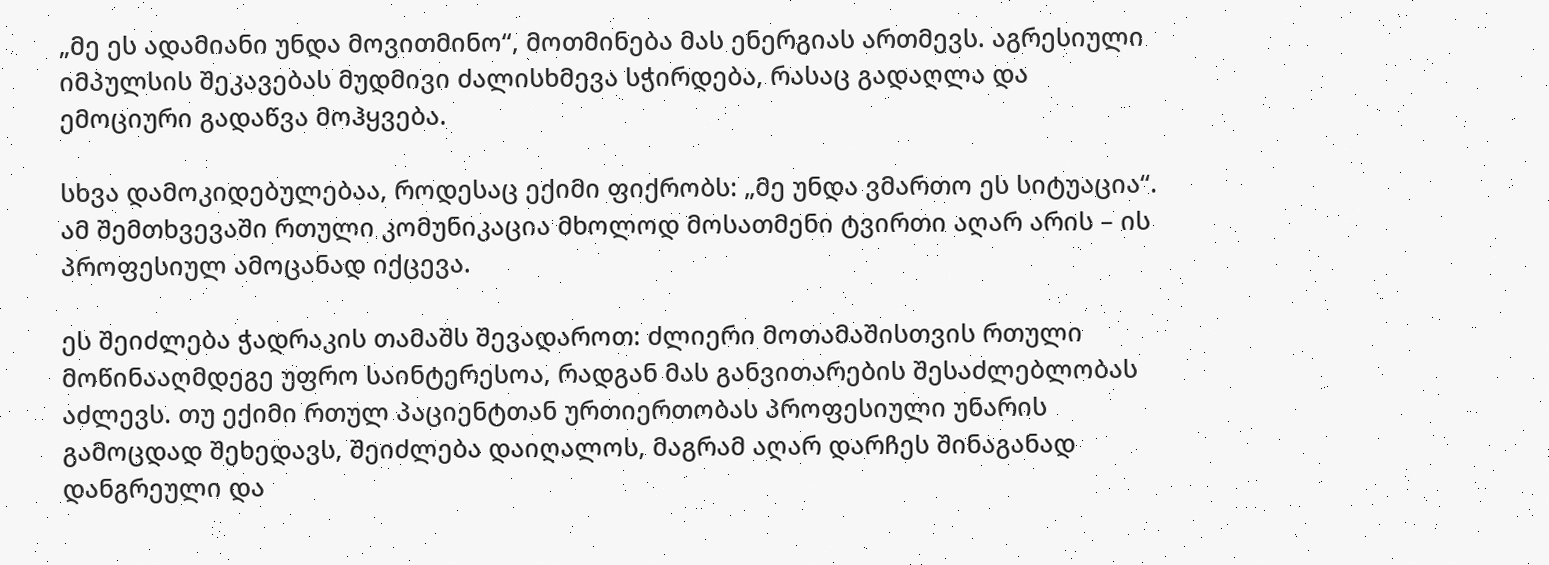„მე ეს ადამიანი უნდა მოვითმინო“, მოთმინება მას ენერგიას ართმევს. აგრესიული იმპულსის შეკავებას მუდმივი ძალისხმევა სჭირდება, რასაც გადაღლა და ემოციური გადაწვა მოჰყვება.

სხვა დამოკიდებულებაა, როდესაც ექიმი ფიქრობს: „მე უნდა ვმართო ეს სიტუაცია“. ამ შემთხვევაში რთული კომუნიკაცია მხოლოდ მოსათმენი ტვირთი აღარ არის – ის პროფესიულ ამოცანად იქცევა.

ეს შეიძლება ჭადრაკის თამაშს შევადაროთ: ძლიერი მოთამაშისთვის რთული მოწინააღმდეგე უფრო საინტერესოა, რადგან მას განვითარების შესაძლებლობას აძლევს. თუ ექიმი რთულ პაციენტთან ურთიერთობას პროფესიული უნარის გამოცდად შეხედავს, შეიძლება დაიღალოს, მაგრამ აღარ დარჩეს შინაგანად დანგრეული და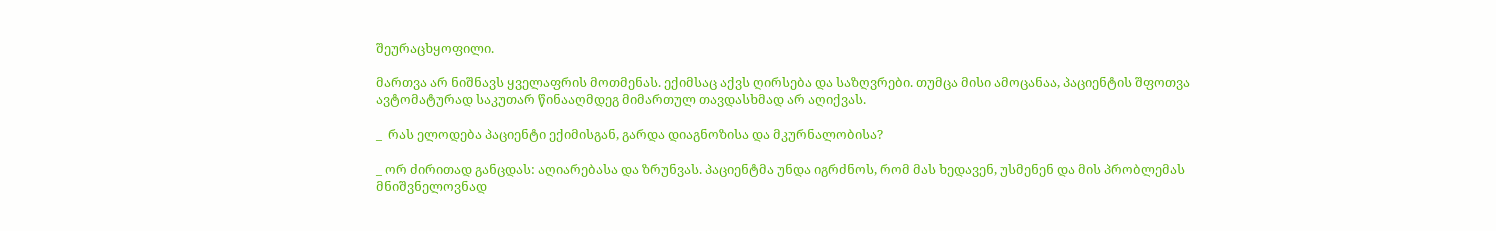შეურაცხყოფილი.

მართვა არ ნიშნავს ყველაფრის მოთმენას. ექიმსაც აქვს ღირსება და საზღვრები. თუმცა მისი ამოცანაა, პაციენტის შფოთვა ავტომატურად საკუთარ წინააღმდეგ მიმართულ თავდასხმად არ აღიქვას.

_  რას ელოდება პაციენტი ექიმისგან, გარდა დიაგნოზისა და მკურნალობისა?

_ ორ ძირითად განცდას: აღიარებასა და ზრუნვას. პაციენტმა უნდა იგრძნოს, რომ მას ხედავენ, უსმენენ და მის პრობლემას მნიშვნელოვნად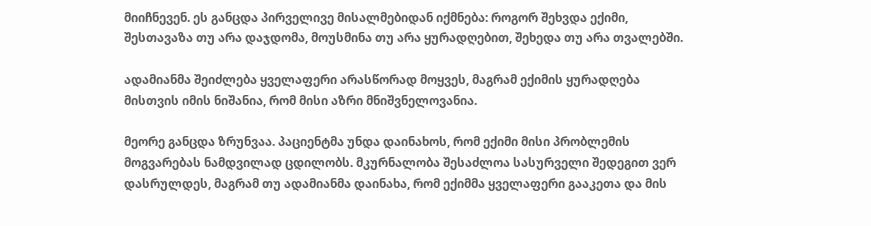მიიჩნევენ. ეს განცდა პირველივე მისალმებიდან იქმნება: როგორ შეხვდა ექიმი, შესთავაზა თუ არა დაჯდომა, მოუსმინა თუ არა ყურადღებით, შეხედა თუ არა თვალებში.

ადამიანმა შეიძლება ყველაფერი არასწორად მოყვეს, მაგრამ ექიმის ყურადღება მისთვის იმის ნიშანია, რომ მისი აზრი მნიშვნელოვანია.

მეორე განცდა ზრუნვაა. პაციენტმა უნდა დაინახოს, რომ ექიმი მისი პრობლემის მოგვარებას ნამდვილად ცდილობს. მკურნალობა შესაძლოა სასურველი შედეგით ვერ დასრულდეს, მაგრამ თუ ადამიანმა დაინახა, რომ ექიმმა ყველაფერი გააკეთა და მის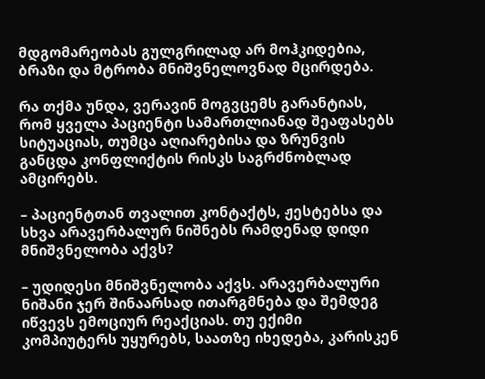მდგომარეობას გულგრილად არ მოჰკიდებია, ბრაზი და მტრობა მნიშვნელოვნად მცირდება.

რა თქმა უნდა, ვერავინ მოგვცემს გარანტიას, რომ ყველა პაციენტი სამართლიანად შეაფასებს სიტუაციას, თუმცა აღიარებისა და ზრუნვის განცდა კონფლიქტის რისკს საგრძნობლად ამცირებს.

– პაციენტთან თვალით კონტაქტს, ჟესტებსა და სხვა არავერბალურ ნიშნებს რამდენად დიდი მნიშვნელობა აქვს?

– უდიდესი მნიშვნელობა აქვს. არავერბალური ნიშანი ჯერ შინაარსად ითარგმნება და შემდეგ იწვევს ემოციურ რეაქციას. თუ ექიმი კომპიუტერს უყურებს, საათზე იხედება, კარისკენ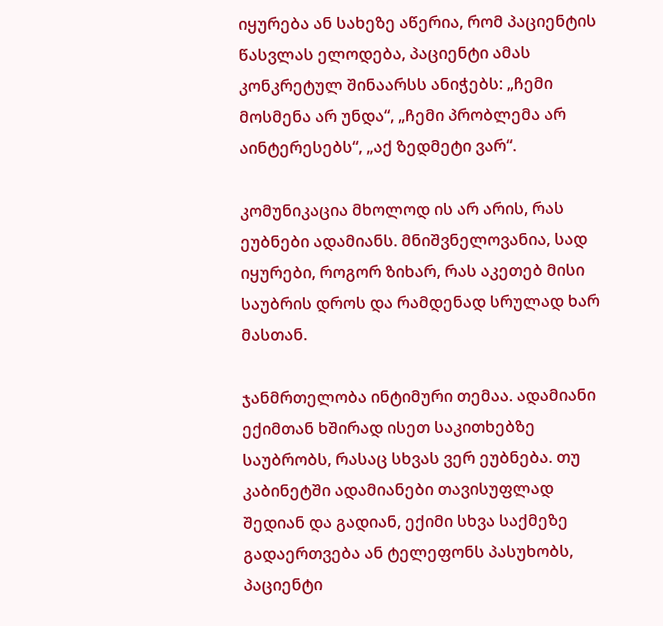იყურება ან სახეზე აწერია, რომ პაციენტის წასვლას ელოდება, პაციენტი ამას კონკრეტულ შინაარსს ანიჭებს: „ჩემი მოსმენა არ უნდა“, „ჩემი პრობლემა არ აინტერესებს“, „აქ ზედმეტი ვარ“.

კომუნიკაცია მხოლოდ ის არ არის, რას ეუბნები ადამიანს. მნიშვნელოვანია, სად იყურები, როგორ ზიხარ, რას აკეთებ მისი საუბრის დროს და რამდენად სრულად ხარ მასთან.

ჯანმრთელობა ინტიმური თემაა. ადამიანი ექიმთან ხშირად ისეთ საკითხებზე საუბრობს, რასაც სხვას ვერ ეუბნება. თუ კაბინეტში ადამიანები თავისუფლად შედიან და გადიან, ექიმი სხვა საქმეზე გადაერთვება ან ტელეფონს პასუხობს, პაციენტი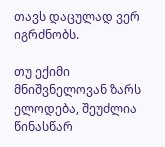თავს დაცულად ვერ იგრძნობს.

თუ ექიმი მნიშვნელოვან ზარს ელოდება, შეუძლია წინასწარ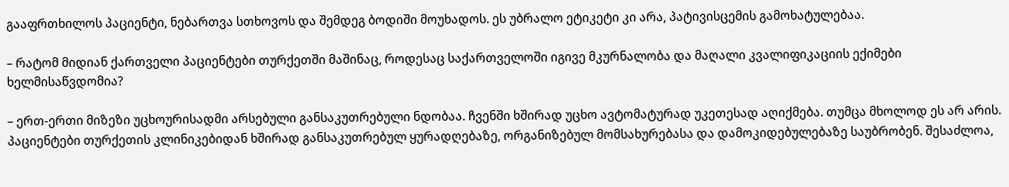გააფრთხილოს პაციენტი, ნებართვა სთხოვოს და შემდეგ ბოდიში მოუხადოს. ეს უბრალო ეტიკეტი კი არა, პატივისცემის გამოხატულებაა.

– რატომ მიდიან ქართველი პაციენტები თურქეთში მაშინაც, როდესაც საქართველოში იგივე მკურნალობა და მაღალი კვალიფიკაციის ექიმები ხელმისაწვდომია?

– ერთ-ერთი მიზეზი უცხოურისადმი არსებული განსაკუთრებული ნდობაა. ჩვენში ხშირად უცხო ავტომატურად უკეთესად აღიქმება. თუმცა მხოლოდ ეს არ არის. პაციენტები თურქეთის კლინიკებიდან ხშირად განსაკუთრებულ ყურადღებაზე, ორგანიზებულ მომსახურებასა და დამოკიდებულებაზე საუბრობენ. შესაძლოა,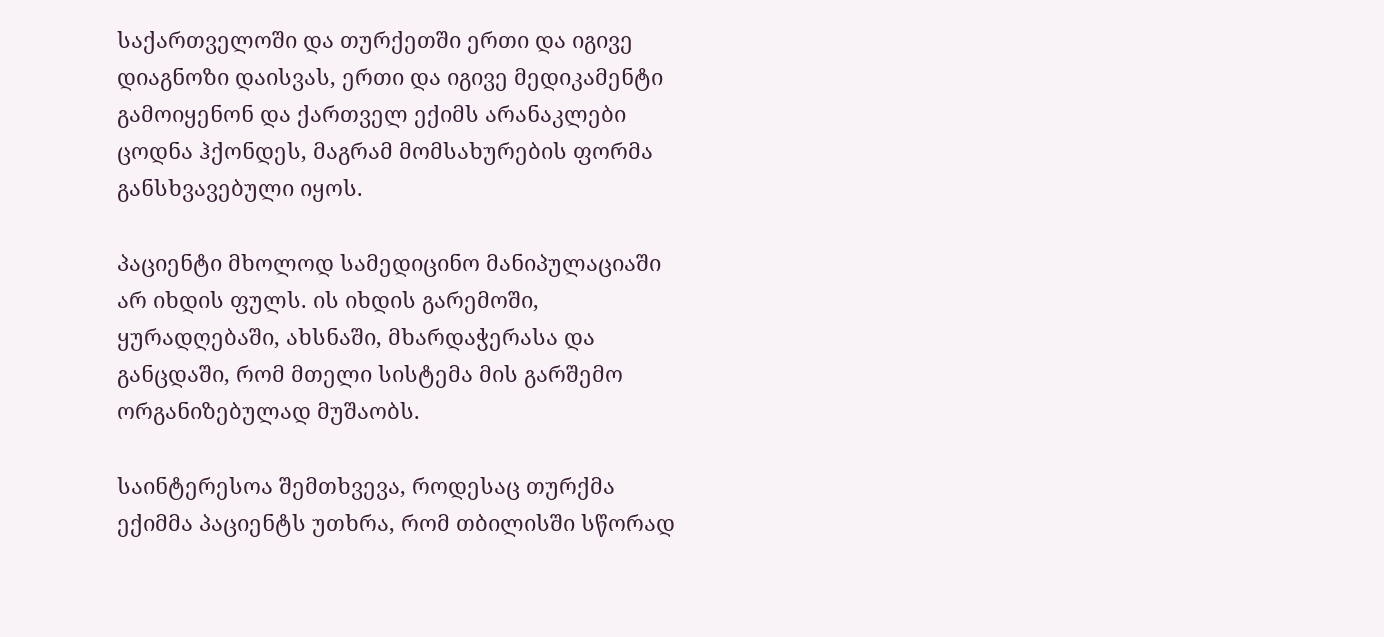საქართველოში და თურქეთში ერთი და იგივე დიაგნოზი დაისვას, ერთი და იგივე მედიკამენტი გამოიყენონ და ქართველ ექიმს არანაკლები ცოდნა ჰქონდეს, მაგრამ მომსახურების ფორმა განსხვავებული იყოს.

პაციენტი მხოლოდ სამედიცინო მანიპულაციაში არ იხდის ფულს. ის იხდის გარემოში, ყურადღებაში, ახსნაში, მხარდაჭერასა და განცდაში, რომ მთელი სისტემა მის გარშემო ორგანიზებულად მუშაობს.

საინტერესოა შემთხვევა, როდესაც თურქმა ექიმმა პაციენტს უთხრა, რომ თბილისში სწორად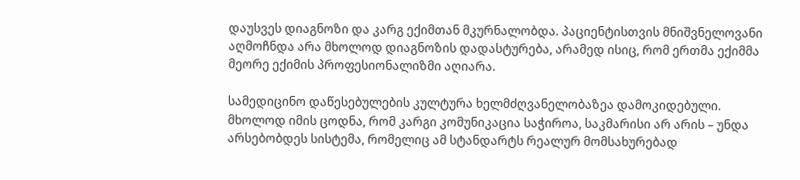დაუსვეს დიაგნოზი და კარგ ექიმთან მკურნალობდა. პაციენტისთვის მნიშვნელოვანი აღმოჩნდა არა მხოლოდ დიაგნოზის დადასტურება, არამედ ისიც, რომ ერთმა ექიმმა მეორე ექიმის პროფესიონალიზმი აღიარა.

სამედიცინო დაწესებულების კულტურა ხელმძღვანელობაზეა დამოკიდებული. მხოლოდ იმის ცოდნა, რომ კარგი კომუნიკაცია საჭიროა, საკმარისი არ არის – უნდა არსებობდეს სისტემა, რომელიც ამ სტანდარტს რეალურ მომსახურებად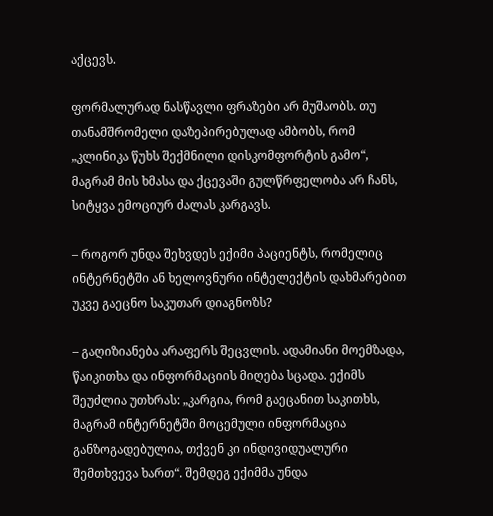აქცევს.

ფორმალურად ნასწავლი ფრაზები არ მუშაობს. თუ თანამშრომელი დაზეპირებულად ამბობს, რომ „კლინიკა წუხს შექმნილი დისკომფორტის გამო“, მაგრამ მის ხმასა და ქცევაში გულწრფელობა არ ჩანს, სიტყვა ემოციურ ძალას კარგავს.

– როგორ უნდა შეხვდეს ექიმი პაციენტს, რომელიც ინტერნეტში ან ხელოვნური ინტელექტის დახმარებით უკვე გაეცნო საკუთარ დიაგნოზს?

– გაღიზიანება არაფერს შეცვლის. ადამიანი მოემზადა, წაიკითხა და ინფორმაციის მიღება სცადა. ექიმს შეუძლია უთხრას: „კარგია, რომ გაეცანით საკითხს, მაგრამ ინტერნეტში მოცემული ინფორმაცია განზოგადებულია, თქვენ კი ინდივიდუალური შემთხვევა ხართ“. შემდეგ ექიმმა უნდა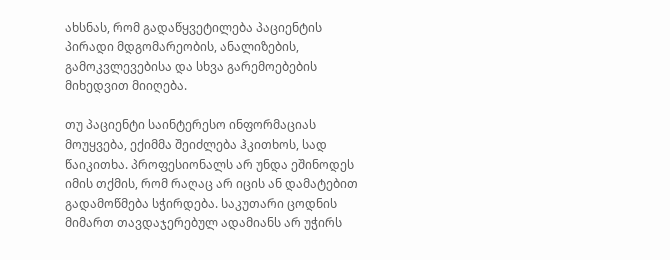ახსნას, რომ გადაწყვეტილება პაციენტის პირადი მდგომარეობის, ანალიზების, გამოკვლევებისა და სხვა გარემოებების მიხედვით მიიღება.

თუ პაციენტი საინტერესო ინფორმაციას მოუყვება, ექიმმა შეიძლება ჰკითხოს, სად წაიკითხა. პროფესიონალს არ უნდა ეშინოდეს იმის თქმის, რომ რაღაც არ იცის ან დამატებით გადამოწმება სჭირდება. საკუთარი ცოდნის მიმართ თავდაჯერებულ ადამიანს არ უჭირს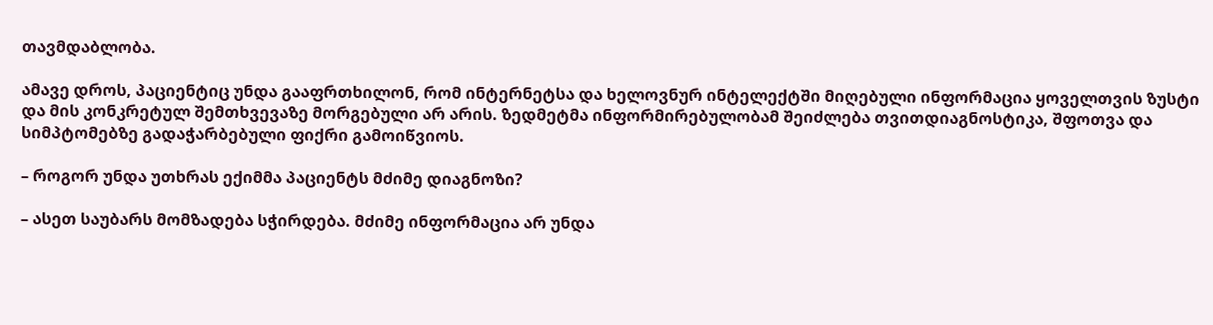თავმდაბლობა.

ამავე დროს, პაციენტიც უნდა გააფრთხილონ, რომ ინტერნეტსა და ხელოვნურ ინტელექტში მიღებული ინფორმაცია ყოველთვის ზუსტი და მის კონკრეტულ შემთხვევაზე მორგებული არ არის. ზედმეტმა ინფორმირებულობამ შეიძლება თვითდიაგნოსტიკა, შფოთვა და სიმპტომებზე გადაჭარბებული ფიქრი გამოიწვიოს.

– როგორ უნდა უთხრას ექიმმა პაციენტს მძიმე დიაგნოზი?

– ასეთ საუბარს მომზადება სჭირდება. მძიმე ინფორმაცია არ უნდა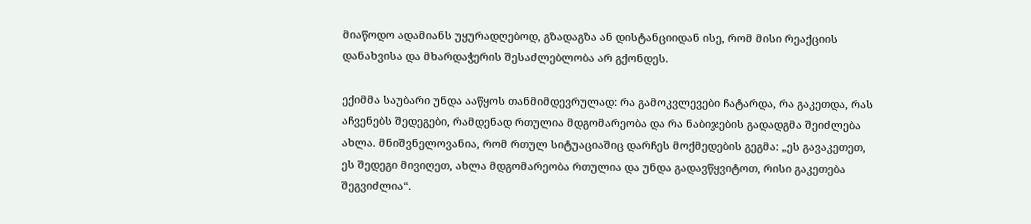მიაწოდო ადამიანს უყურადღებოდ, გზადაგზა ან დისტანციიდან ისე, რომ მისი რეაქციის დანახვისა და მხარდაჭერის შესაძლებლობა არ გქონდეს.

ექიმმა საუბარი უნდა ააწყოს თანმიმდევრულად: რა გამოკვლევები ჩატარდა, რა გაკეთდა, რას აჩვენებს შედეგები, რამდენად რთულია მდგომარეობა და რა ნაბიჯების გადადგმა შეიძლება ახლა. მნიშვნელოვანია, რომ რთულ სიტუაციაშიც დარჩეს მოქმედების გეგმა: „ეს გავაკეთეთ, ეს შედეგი მივიღეთ, ახლა მდგომარეობა რთულია და უნდა გადავწყვიტოთ, რისი გაკეთება შეგვიძლია“.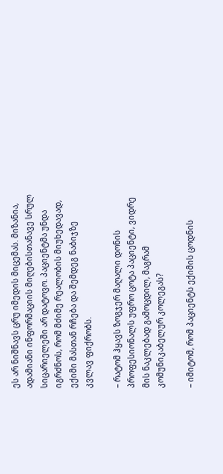ეს არ ნიშნავს ცრუ იმედის მიცემას. მიზანია, ადამიანი ინფორმაციის მიღებისთანავე სრულ სიცარიელეში არ დატოვო. პაციენტმა უნდა იგრძნოს, რომ მძიმე რეალობის მიუხედავად, ექიმი მასთან რჩება და შემდეგ ნაბიჯზე კვლავ ფიქრობს.

– რატომ ჰყავს ზოგჯერ მაღალი დონის პროფესიონალს უფრო ცოტა პაციენტი, ვიდრე მის ნაკლებად გამოცდილ, მაგრამ კომუნიკაბელურ კოლეგას?

– იმიტომ, რომ პაციენტს ექიმის ცოდნის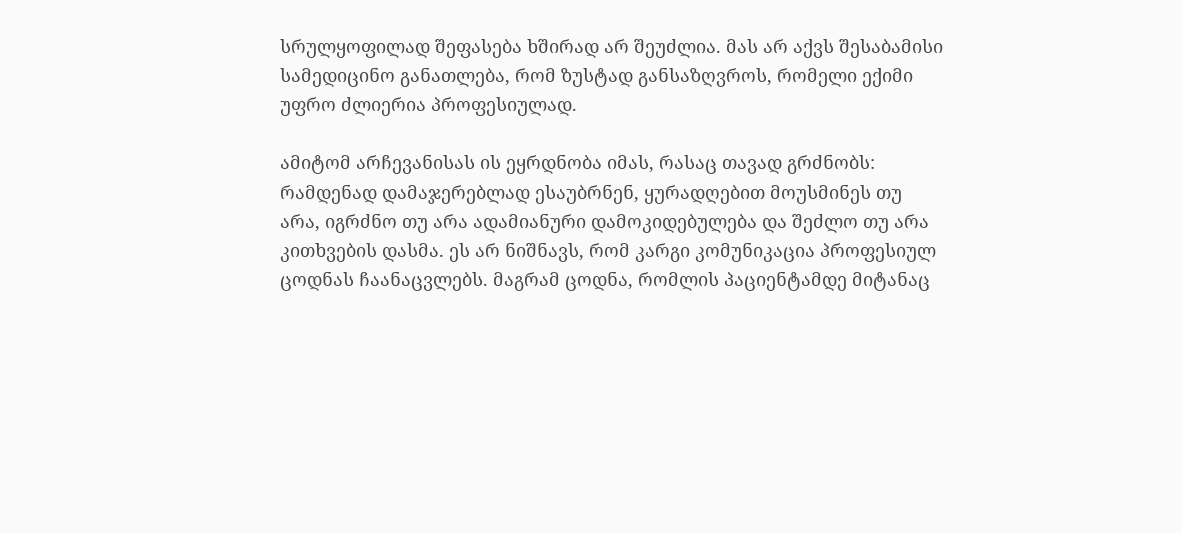სრულყოფილად შეფასება ხშირად არ შეუძლია. მას არ აქვს შესაბამისი სამედიცინო განათლება, რომ ზუსტად განსაზღვროს, რომელი ექიმი უფრო ძლიერია პროფესიულად.

ამიტომ არჩევანისას ის ეყრდნობა იმას, რასაც თავად გრძნობს: რამდენად დამაჯერებლად ესაუბრნენ, ყურადღებით მოუსმინეს თუ არა, იგრძნო თუ არა ადამიანური დამოკიდებულება და შეძლო თუ არა კითხვების დასმა. ეს არ ნიშნავს, რომ კარგი კომუნიკაცია პროფესიულ ცოდნას ჩაანაცვლებს. მაგრამ ცოდნა, რომლის პაციენტამდე მიტანაც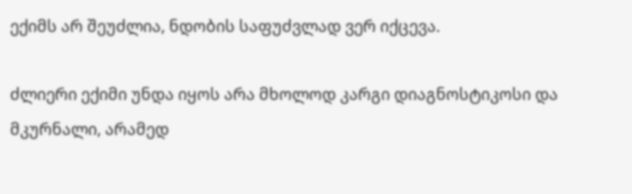ექიმს არ შეუძლია, ნდობის საფუძვლად ვერ იქცევა.

ძლიერი ექიმი უნდა იყოს არა მხოლოდ კარგი დიაგნოსტიკოსი და მკურნალი, არამედ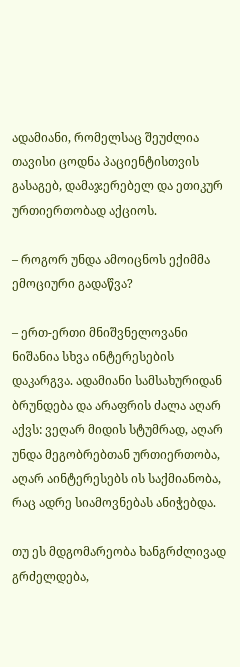ადამიანი, რომელსაც შეუძლია თავისი ცოდნა პაციენტისთვის გასაგებ, დამაჯერებელ და ეთიკურ ურთიერთობად აქციოს.

– როგორ უნდა ამოიცნოს ექიმმა ემოციური გადაწვა?

– ერთ-ერთი მნიშვნელოვანი ნიშანია სხვა ინტერესების დაკარგვა. ადამიანი სამსახურიდან ბრუნდება და არაფრის ძალა აღარ აქვს: ვეღარ მიდის სტუმრად, აღარ უნდა მეგობრებთან ურთიერთობა, აღარ აინტერესებს ის საქმიანობა, რაც ადრე სიამოვნებას ანიჭებდა.

თუ ეს მდგომარეობა ხანგრძლივად გრძელდება,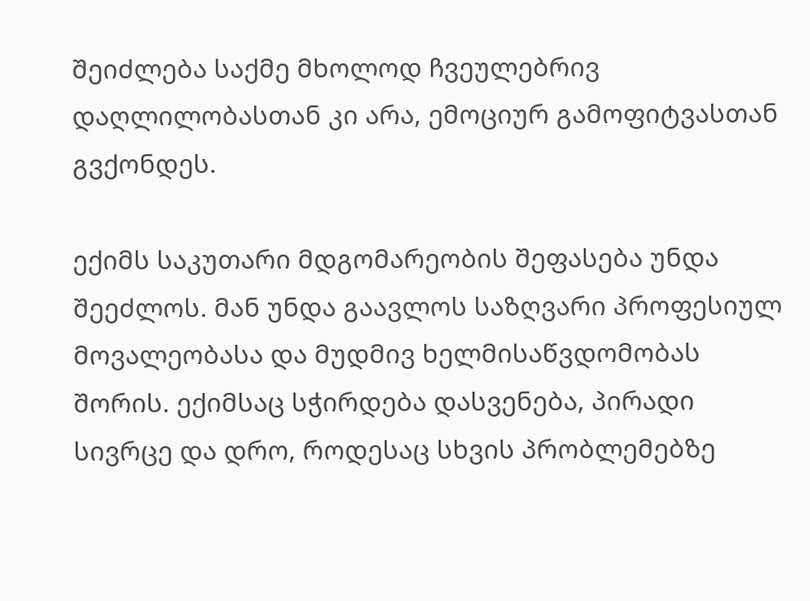შეიძლება საქმე მხოლოდ ჩვეულებრივ დაღლილობასთან კი არა, ემოციურ გამოფიტვასთან გვქონდეს.

ექიმს საკუთარი მდგომარეობის შეფასება უნდა შეეძლოს. მან უნდა გაავლოს საზღვარი პროფესიულ მოვალეობასა და მუდმივ ხელმისაწვდომობას შორის. ექიმსაც სჭირდება დასვენება, პირადი სივრცე და დრო, როდესაც სხვის პრობლემებზე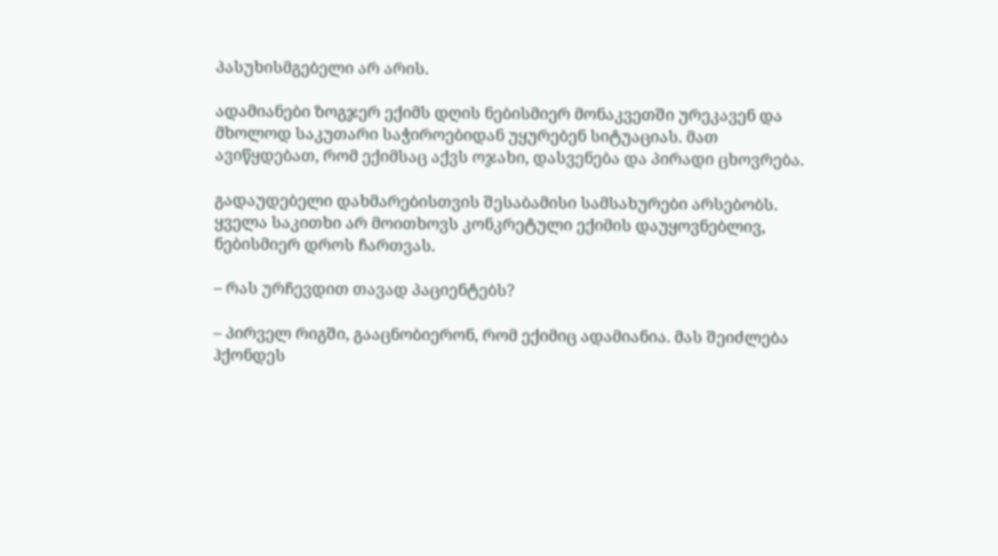პასუხისმგებელი არ არის.

ადამიანები ზოგჯერ ექიმს დღის ნებისმიერ მონაკვეთში ურეკავენ და მხოლოდ საკუთარი საჭიროებიდან უყურებენ სიტუაციას. მათ ავიწყდებათ, რომ ექიმსაც აქვს ოჯახი, დასვენება და პირადი ცხოვრება.

გადაუდებელი დახმარებისთვის შესაბამისი სამსახურები არსებობს. ყველა საკითხი არ მოითხოვს კონკრეტული ექიმის დაუყოვნებლივ, ნებისმიერ დროს ჩართვას.

– რას ურჩევდით თავად პაციენტებს?

– პირველ რიგში, გააცნობიერონ, რომ ექიმიც ადამიანია. მას შეიძლება ჰქონდეს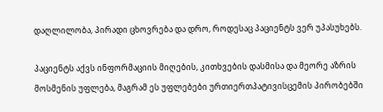დაღლილობა, პირადი ცხოვრება და დრო, როდესაც პაციენტს ვერ უპასუხებს.

პაციენტს აქვს ინფორმაციის მიღების, კითხვების დასმისა და მეორე აზრის მოსმენის უფლება, მაგრამ ეს უფლებები ურთიერთპატივისცემის პირობებში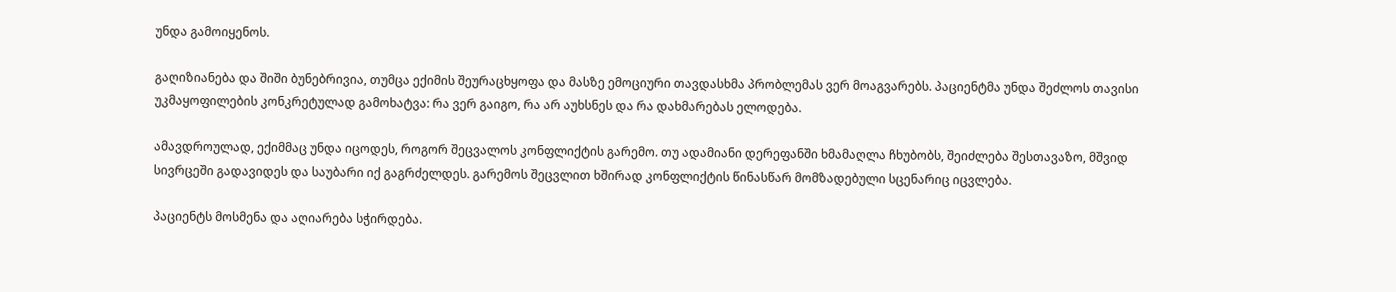უნდა გამოიყენოს.

გაღიზიანება და შიში ბუნებრივია, თუმცა ექიმის შეურაცხყოფა და მასზე ემოციური თავდასხმა პრობლემას ვერ მოაგვარებს. პაციენტმა უნდა შეძლოს თავისი უკმაყოფილების კონკრეტულად გამოხატვა: რა ვერ გაიგო, რა არ აუხსნეს და რა დახმარებას ელოდება.

ამავდროულად, ექიმმაც უნდა იცოდეს, როგორ შეცვალოს კონფლიქტის გარემო. თუ ადამიანი დერეფანში ხმამაღლა ჩხუბობს, შეიძლება შესთავაზო, მშვიდ სივრცეში გადავიდეს და საუბარი იქ გაგრძელდეს. გარემოს შეცვლით ხშირად კონფლიქტის წინასწარ მომზადებული სცენარიც იცვლება.

პაციენტს მოსმენა და აღიარება სჭირდება.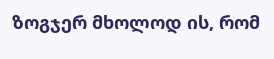ზოგჯერ მხოლოდ ის, რომ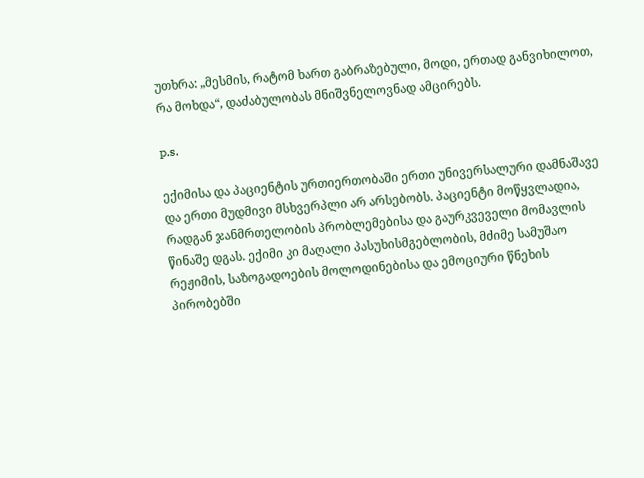უთხრა: „მესმის, რატომ ხართ გაბრაზებული, მოდი, ერთად განვიხილოთ, რა მოხდა“, დაძაბულობას მნიშვნელოვნად ამცირებს.

p.s.

ექიმისა და პაციენტის ურთიერთობაში ერთი უნივერსალური დამნაშავე და ერთი მუდმივი მსხვერპლი არ არსებობს. პაციენტი მოწყვლადია, რადგან ჯანმრთელობის პრობლემებისა და გაურკვეველი მომავლის წინაშე დგას. ექიმი კი მაღალი პასუხისმგებლობის, მძიმე სამუშაო რეჟიმის, საზოგადოების მოლოდინებისა და ემოციური წნეხის პირობებში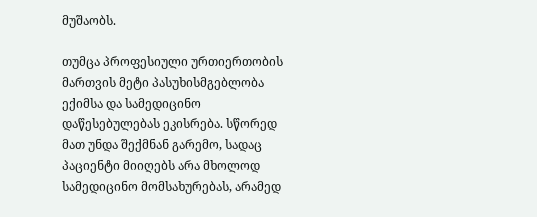მუშაობს.

თუმცა პროფესიული ურთიერთობის მართვის მეტი პასუხისმგებლობა ექიმსა და სამედიცინო დაწესებულებას ეკისრება. სწორედ მათ უნდა შექმნან გარემო, სადაც პაციენტი მიიღებს არა მხოლოდ სამედიცინო მომსახურებას, არამედ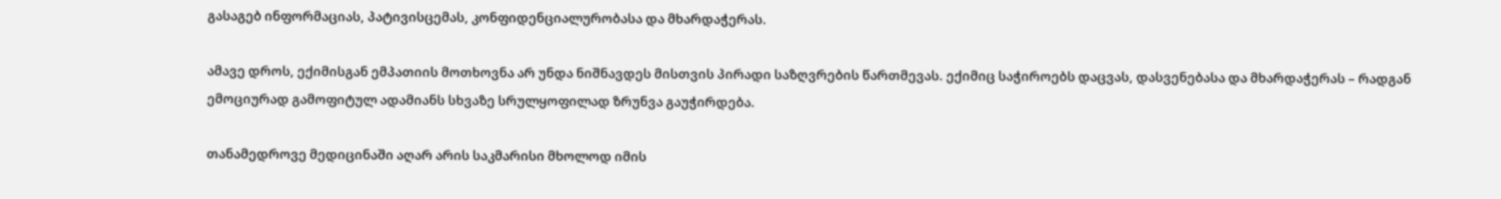გასაგებ ინფორმაციას, პატივისცემას, კონფიდენციალურობასა და მხარდაჭერას.

ამავე დროს, ექიმისგან ემპათიის მოთხოვნა არ უნდა ნიშნავდეს მისთვის პირადი საზღვრების წართმევას. ექიმიც საჭიროებს დაცვას, დასვენებასა და მხარდაჭერას – რადგან ემოციურად გამოფიტულ ადამიანს სხვაზე სრულყოფილად ზრუნვა გაუჭირდება.

თანამედროვე მედიცინაში აღარ არის საკმარისი მხოლოდ იმის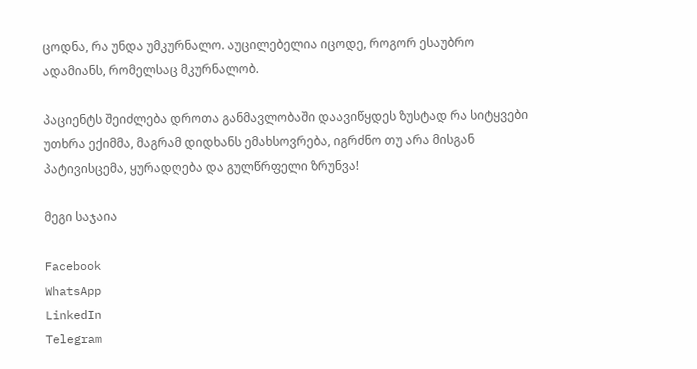ცოდნა, რა უნდა უმკურნალო. აუცილებელია იცოდე, როგორ ესაუბრო ადამიანს, რომელსაც მკურნალობ.

პაციენტს შეიძლება დროთა განმავლობაში დაავიწყდეს ზუსტად რა სიტყვები უთხრა ექიმმა, მაგრამ დიდხანს ემახსოვრება, იგრძნო თუ არა მისგან პატივისცემა, ყურადღება და გულწრფელი ზრუნვა!

მეგი საჯაია

Facebook
WhatsApp
LinkedIn
Telegram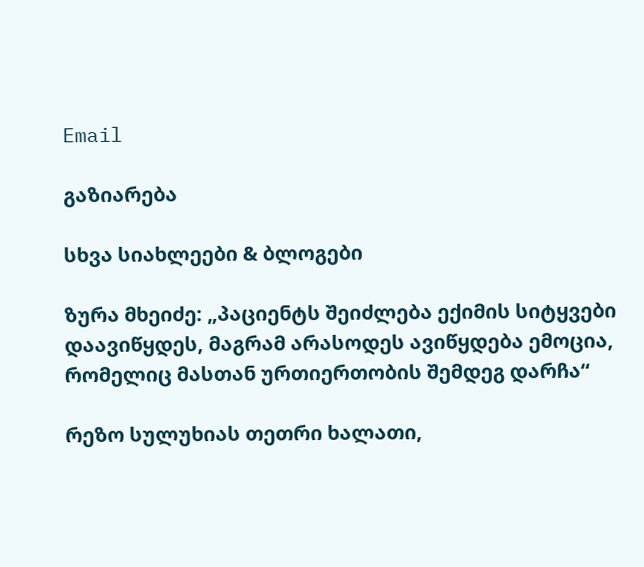Email

გაზიარება

სხვა სიახლეები & ბლოგები

ზურა მხეიძე: „პაციენტს შეიძლება ექიმის სიტყვები დაავიწყდეს, მაგრამ არასოდეს ავიწყდება ემოცია, რომელიც მასთან ურთიერთობის შემდეგ დარჩა“

რეზო სულუხიას თეთრი ხალათი,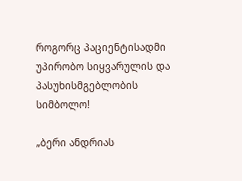როგორც პაციენტისადმი უპირობო სიყვარულის და პასუხისმგებლობის სიმბოლო!

„ბერი ანდრიას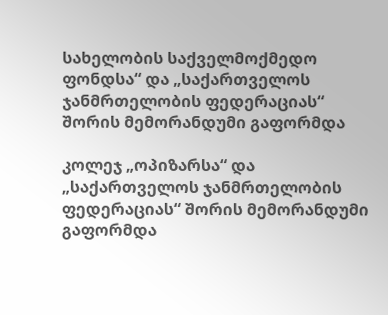სახელობის საქველმოქმედო ფონდსა“ და „საქართველოს ჯანმრთელობის ფედერაციას“ შორის მემორანდუმი გაფორმდა

კოლეჯ „ოპიზარსა“ და „საქართველოს ჯანმრთელობის ფედერაციას“ შორის მემორანდუმი გაფორმდა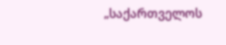„საქართველოს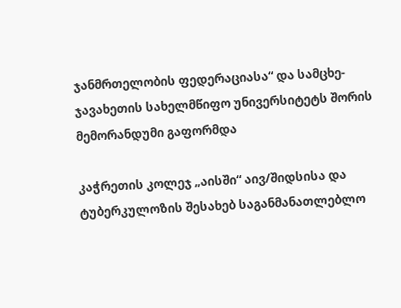ჯანმრთელობის ფედერაციასა“ და სამცხე-ჯავახეთის სახელმწიფო უნივერსიტეტს შორის მემორანდუმი გაფორმდა

კაჭრეთის კოლეჯ „აისში“ აივ/შიდსისა და ტუბერკულოზის შესახებ საგანმანათლებლო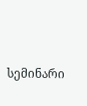სემინარი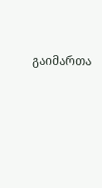გაიმართა